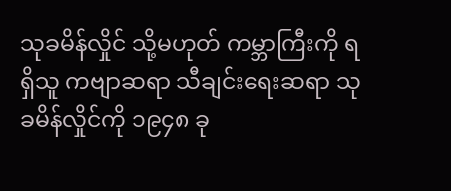သုခမိန်လှိုင် သို့မဟုတ် ကမ္ဘာကြီးကို ရရှိသူ ကဗျာဆရာ သီချင်းရေးဆရာ သုခမိန်လှိုင်ကို ၁၉၄၈ ခု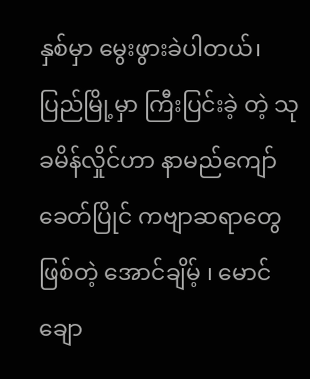နှစ်မှာ မွေးဖွားခဲပါတယ်၊ ပြည်မြို့မှာ ကြီးပြင်းခဲ့ တဲ့ သုခမိန်လှိုင်ဟာ နာမည်ကျော် ခေတ်ပြိုင် ကဗျာဆရာတွေဖြစ်တဲ့ အောင်ချိမ့် ၊ မောင်ချော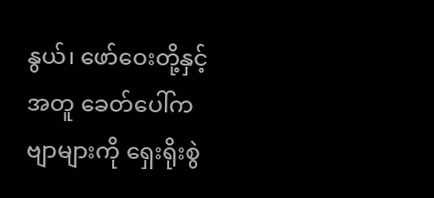နွယ်၊ ဖော်ဝေးတို့နှင့် အတူ ခေတ်ပေါ်ကဗျာများကို ရှေးရိုးစွဲ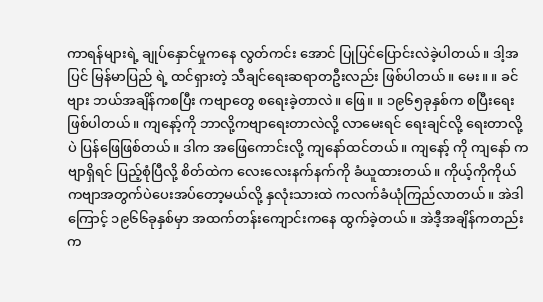ကာရန်များရဲ့ ချုပ်နှောင်မှုကနေ လွတ်ကင်း အောင် ပြုပြင်ပြောင်းလဲခဲ့ပါတယ်။ ဒါ့အပြင် မြန်မာပြည် ရဲ့ ထင်ရှားတဲ့ သီချင်ရေးဆရာတဦးလည်း ဖြစ်ပါတယ်။ မေး။ ။ ခင်ဗျား ဘယ်အချိန်ကစပြီး ကဗျာတွေ စရေးခဲ့တာလဲ။ ဖြေ။ ။ ၁၉၆၅ခုနှစ်က စပြီးရေးဖြစ်ပါတယ်။ ကျနော့်ကို ဘာလို့ကဗျာရေးတာလဲလို့ လာမေးရင် ရေးချင်လို့ ရေးတာလို့ပဲ ပြန်ဖြေဖြစ်တယ်။ ဒါက အဖြေကောင်းလို့ ကျနော်ထင်တယ်။ ကျနော့် ကို ကျနော် ကဗျာရှိရင် ပြည့်စုံပြီလို့ စိတ်ထဲက လေးလေးနက်နက်ကို ခံယူထားတယ်။ ကိုယ့်ကိုကိုယ် ကဗျာအတွက်ပဲပေးအပ်တော့မယ်လို့ နှလုံးသားထဲ ကလက်ခံယုံကြည်လာတယ်။ အဲဒါကြောင့် ၁၉၆၆ခုနှစ်မှာ အထက်တန်းကျောင်းကနေ ထွက်ခဲ့တယ်။ အဲဒီ့အချိန်ကတည်းက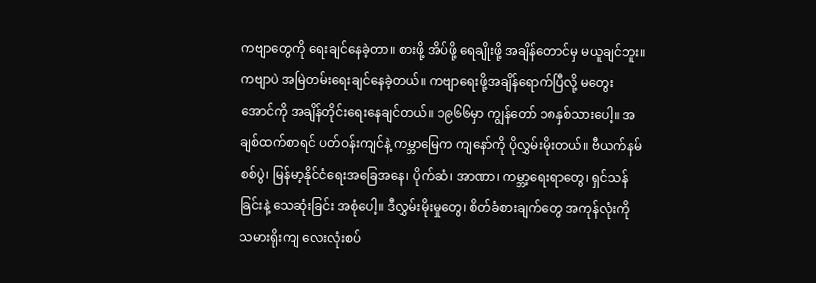ကဗျာတွေကို ရေးချင်နေခဲ့တာ။ စားဖို့ အိပ်ဖို့ ရေချိုးဖို့ အချိန်တောင်မှ မယူချင်ဘူး။ ကဗျာပဲ အမြဲတမ်းရေးချင်နေခဲ့တယ်။ ကဗျာရေးဖို့အချိန်ရောက်ပြီလို့ မတွေးအောင်ကို အချိန်တိုင်းရေးနေချင်တယ်။ ၁၉၆၆မှာ ကျွန်တော် ၁၈နှစ်သားပေါ့။ အချစ်ထက်စာရင် ပတ်ဝန်းကျင်နဲ့ ကမ္ဘာမြေက ကျနော်ကို ပိုလွှမ်းမိုးတယ်။ ဗီယက်နမ်စစ်ပွဲ၊ မြန်မာ့နိုင်ငံရေးအခြေအနေ၊ ပိုက်ဆံ၊ အာဏာ၊ ကမ္ဘာ့ရေးရာတွေ၊ ရှင်သန်ခြင်းနဲ့ သေဆုံးခြင်း အစုံပေါ့။ ဒီလွှမ်းမိုးမှုတွေ၊ စိတ်ခံစားချက်တွေ အကုန်လုံးကို သမားရိုးကျ လေးလုံးစပ်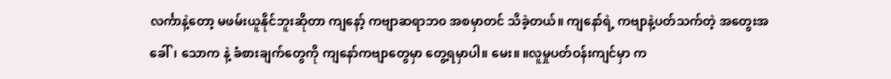လင်္ကာနဲ့တော့ မဖမ်းယူနိုင်ဘူးဆိုတာ ကျနော့် ကဗျာဆရာဘ၀ အစမှာတင် သိခဲ့တယ်။ ကျနော်ရဲ့ ကဗျာနဲ့ပတ်သက်တဲ့ အတွေးအခေါ်၊ သောက နဲ့ ခံစားချက်တွေကို ကျနော်ကဗျာတွေမှာ တွေ့ရမှာပါ။ မေး။ ။လူမှုပတ်ဝန်းကျင်မှာ က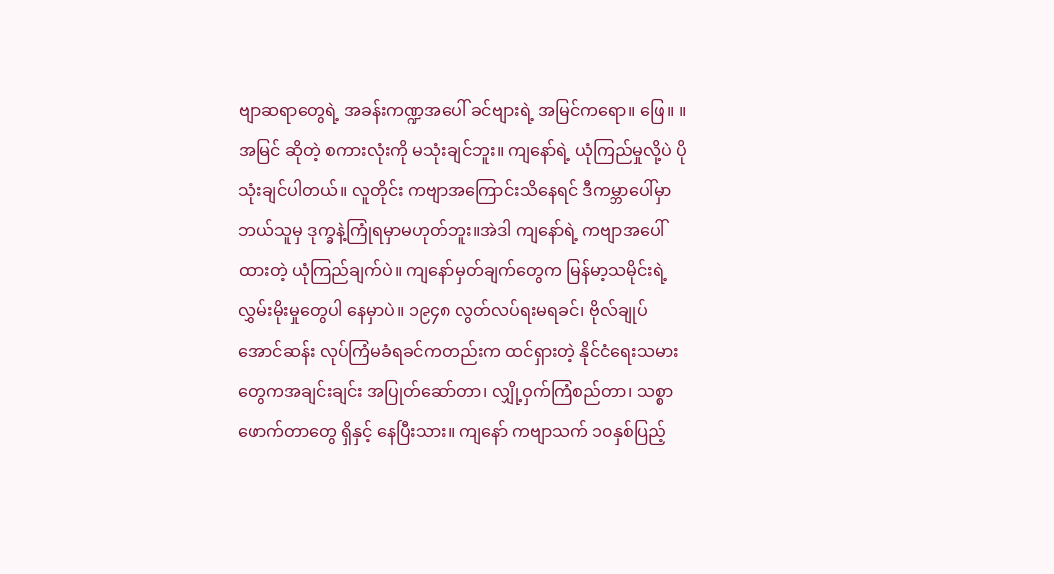ဗျာဆရာတွေရဲ့ အခန်းကဏ္ဍအပေါ် ခင်ဗျားရဲ့ အမြင်ကရော။ ဖြေ။ ။အမြင် ဆိုတဲ့ စကားလုံးကို မသုံးချင်ဘူး။ ကျနော်ရဲ့ ယုံကြည်မှုလို့ပဲ ပိုသုံးချင်ပါတယ်။ လူတိုင်း ကဗျာအကြောင်းသိနေရင် ဒီကမ္ဘာပေါ်မှာဘယ်သူမှ ဒုက္ခနဲ့ကြုံရမှာမဟုတ်ဘူး။အဲဒါ ကျနော်ရဲ့ ကဗျာအပေါ်ထားတဲ့ ယုံကြည်ချက်ပဲ။ ကျနော်မှတ်ချက်တွေက မြန်မာ့သမိုင်းရဲ့ လွှမ်းမိုးမှုတွေပါ နေမှာပဲ။ ၁၉၄၈ လွတ်လပ်ရးမရခင်၊ ဗိုလ်ချုပ်အောင်ဆန်း လုပ်ကြံမခံရခင်ကတည်းက ထင်ရှားတဲ့ နိုင်ငံရေးသမားတွေကအချင်းချင်း အပြုတ်ဆော်တာ၊ လျှို့ဝှက်ကြံစည်တာ၊ သစ္စာဖောက်တာတွေ ရှိနှင့် နေပြီးသား။ ကျနော် ကဗျာသက် ၁၀နှစ်ပြည့်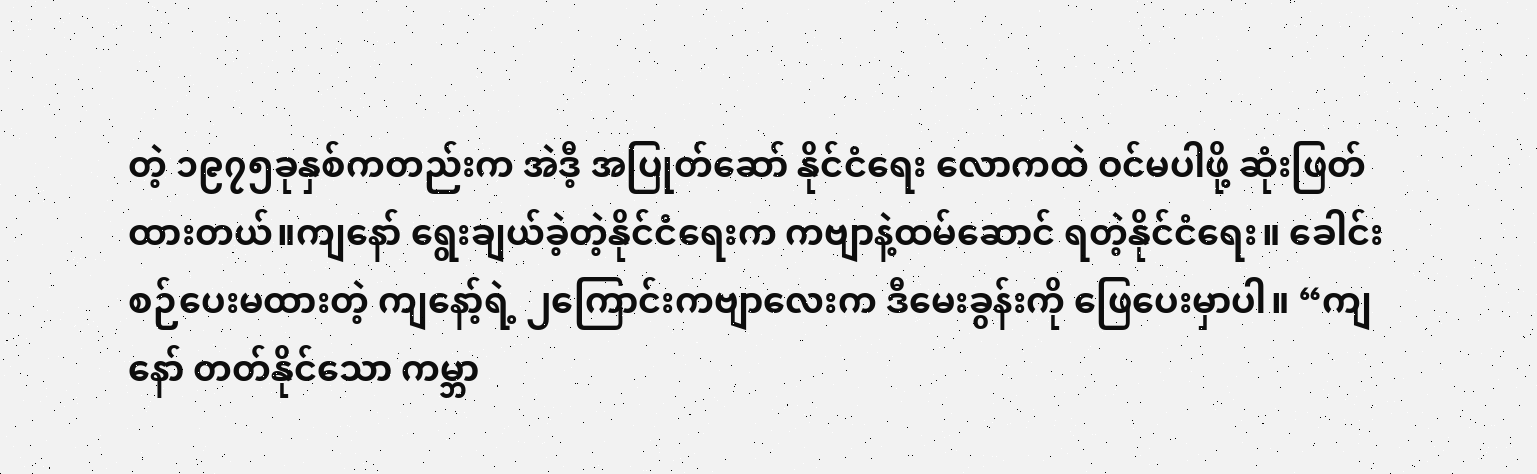တဲ့ ၁၉၇၅ခုနှစ်ကတည်းက အဲဒီ့ အပြုတ်ဆော် နိုင်ငံရေး လောကထဲ ဝင်မပါဖို့ ဆုံးဖြတ်ထားတယ်။ကျနော် ရွေးချယ်ခဲ့တဲ့နိုင်ငံရေးက ကဗျာနဲ့ထမ်ဆောင် ရတဲ့နိုင်ငံရေး။ ခေါင်းစဉ်ပေးမထားတဲ့ ကျနော့်ရဲ့ ၂ကြောင်းကဗျာလေးက ဒီမေးခွန်းကို ဖြေပေးမှာပါ။ “ကျနော် တတ်နိုင်သော ကမ္ဘာ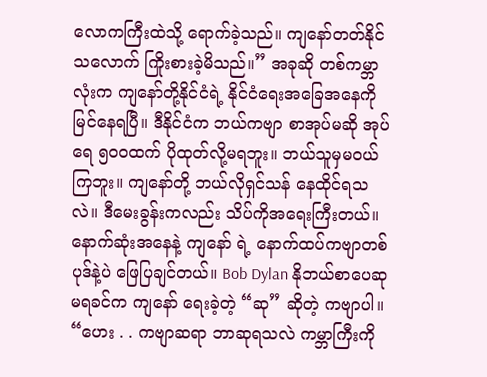လောကကြီးထဲသို့ ရောက်ခဲ့သည်။ ကျနော်တတ်နိုင်သလောက် ကြိုးစားခဲ့မိသည်။” အခုဆို တစ်ကမ္ဘာလုံးက ကျနော်တို့နိုင်ငံရဲ့ နိုင်ငံရေးအခြေအနေကို မြင်နေရပြီ။ ဒီနိုင်ငံက ဘယ်ကဗျာ စာအုပ်မဆို အုပ်ရေ ၅၀၀ထက် ပိုထုတ်လို့မရဘူး။ ဘယ်သူမှမဝယ်ကြဘူး။ ကျနော်တို့ ဘယ်လိုရှင်သန် နေထိုင်ရသလဲ။ ဒီမေးခွန်းကလည်း သိပ်ကိုအရေးကြီးတယ်။ နောက်ဆုံးအနေနဲ့ ကျနော် ရဲ့ နောက်ထပ်ကဗျာတစ်ပုဒ်နဲ့ပဲ ဖြေပြချင်တယ်။ Bob Dylan နိုဘယ်စာပေဆုမရခင်က ကျနော် ရေးခဲ့တဲ့ “ဆု” ဆိုတဲ့ ကဗျာပါ။ “ဟေး . . ကဗျာဆရာ ဘာဆုရသလဲ ကမ္ဘာကြီးကို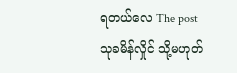ရတယ်လေ The post သုခမိန်လှိုင် သို့မဟုတ်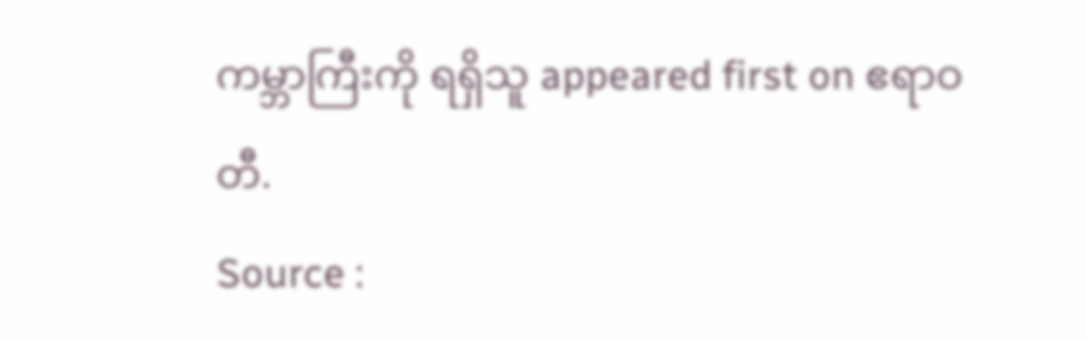ကမ္ဘာကြီးကို ရရှိသူ appeared first on ဧရာဝတီ.
Source :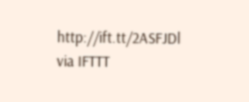http://ift.tt/2ASFJDl
via IFTTT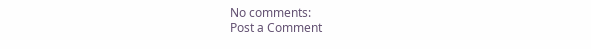No comments:
Post a Comment